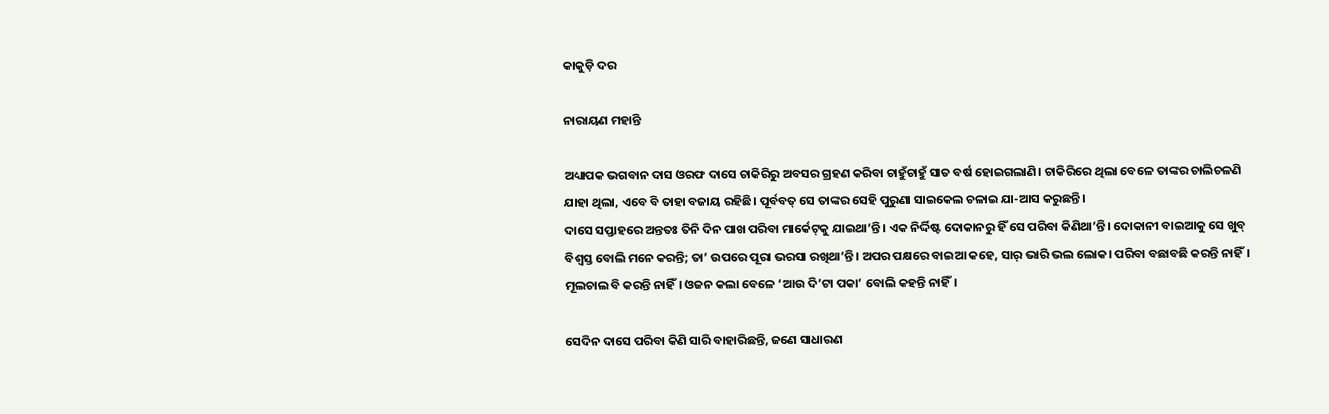କାକୁଡ଼ି ଦର

ନାରାୟଣ ମହାନ୍ତି

ଅଧ୍ୟାପକ ଭଗବାନ ଦାସ ଓରଫ ଦାସେ ଚାକିରିରୁ ଅବସର ଗ୍ରହଣ କରିବା ଚାହୁଁଚାହୁଁ ସାତ ବର୍ଷ ହୋଇଗଲାଣି। ଚାକିରିରେ ଥିଲା ବେଳେ ତାଙ୍କର ଚାଲିଚଳଣି ଯାହା ଥିଲା, ଏବେ ବି ତାହା ବଜାୟ ରହିଛି। ପୂର୍ବବତ୍‌ ସେ ତାଙ୍କର ସେହି ପୁରୁଣା ସାଇକେଲ ଚଳାଇ ଯା-ଆସ କରୁଛନ୍ତି।
ଦାସେ ସପ୍ତାହରେ ଅନ୍ତତଃ ତିନି ଦିନ ପାଖ ପରିବା ମାର୍କେଟ୍‌କୁ ଯାଇଥା’ନ୍ତି। ଏକ ନିର୍ଦ୍ଦିଷ୍ଟ ଦୋକାନରୁ ହିଁ ସେ ପରିବା କିଣିଥା’ନ୍ତି। ଦୋକାନୀ ବାଇଆକୁ ସେ ଖୁବ୍‌ ବିଶ୍ବସ୍ତ ବୋଲି ମନେ କରନ୍ତି; ତା’ ଉପରେ ପୂରା ଭରସା ରଖିଥା’ନ୍ତି। ଅପର ପକ୍ଷରେ ବାଇଆ କହେ, ସାର୍‌ ଭାରି ଭଲ ଲୋକ। ପରିବା ବଛାବଛି କରନ୍ତି ନାହିଁ। ମୂଲଚାଲ ବି କରନ୍ତି ନାହିଁ। ଓଜନ କଲା ବେଳେ ‘ଆଉ ଦି’ଟା ପକା’ ବୋଲି କହନ୍ତି ନାହିଁ।

ସେଦିନ ଦାସେ ପରିବା କିଣି ସାରି ବାହାରିଛନ୍ତି, ଜଣେ ସାଧାରଣ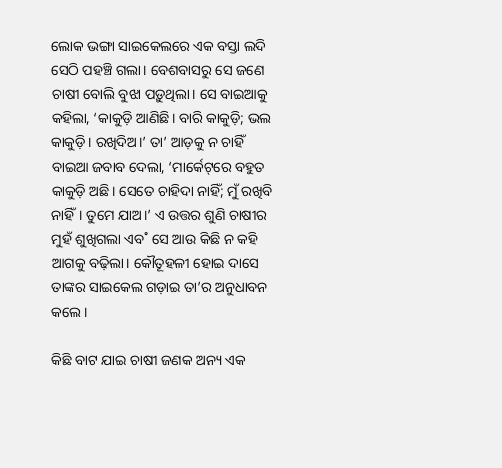ଲୋକ ଭଙ୍ଗା ସାଇକେଲରେ ଏକ ବସ୍ତା ଲଦି ସେଠି ପହଞ୍ଚି ଗଲା। ବେଶବାସରୁ ସେ ଜଣେ ଚାଷୀ ବୋଲି ବୁଝା ପଡ଼ୁଥିଲା। ସେ ବାଇଆକୁ କହିଲା, ‘କାକୁଡ଼ି ଆଣିଛି। ବାରି କାକୁଡ଼ି; ଭଲ କାକୁଡ଼ି। ରଖିଦିଅ।’ ତା’ ଆଡ଼କୁ ନ ଚାହିଁ ବାଇଆ ଜବାବ ଦେଲା, ‘ମାର୍କେଟ୍‌ରେ ବହୁତ କାକୁଡ଼ି ଅଛି। ସେତେ ଚାହିଦା ନାହିଁ; ମୁଁ ରଖିବି ନାହିଁ। ତୁମେ ଯାଅ।’ ଏ ଉତ୍ତର ଶୁଣି ଚାଷୀର ମୁହଁ ଶୁଖିଗଲା ଏବ˚ ସେ ଆଉ କିଛି ନ କହି ଆଗକୁ ବଢ଼ିଲା। କୌତୂହଳୀ ହୋଇ ଦାସେ ତାଙ୍କର ସାଇକେଲ ଗଡ଼ାଇ ତା’ର ଅନୁଧାବନ କଲେ।

କିଛି ବାଟ ଯାଇ ଚାଷୀ ଜଣକ ଅନ୍ୟ ଏକ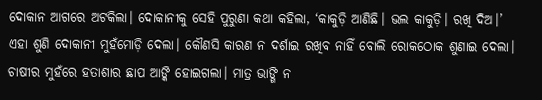ଦୋକାନ ଆଗରେ ଅଟକିଲା। ଦୋକାନୀକୁ ସେହି ପୁରୁଣା କଥା କହିଲା, ‘କାକୁଡ଼ି ଆଣିଛି। ଭଲ କାକୁଡ଼ି। ରଖି ଦିଅ।’ ଏହା ଶୁଣି ଦୋକାନୀ ମୁହଁମୋଡ଼ି ଦେଲା। କୌଣସି କାରଣ ନ ଦର୍ଶାଇ ରଖିବ ନାହିଁ ବୋଲି ରୋକଠୋକ ଶୁଣାଇ ଦେଲା। ଚାଷୀର ମୁହଁରେ ହତାଶାର ଛାପ ଆଙ୍କି ହୋଇଗଲା। ମାତ୍ର ଭାଙ୍ଗି ନ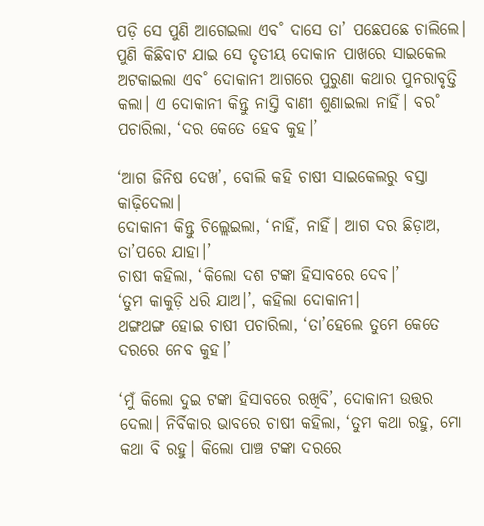ପଡ଼ି ସେ ପୁଣି ଆଗେଇଲା ଏବ˚ ଦାସେ ତା’ ପଛେପଛେ ଚାଲିଲେ।
ପୁଣି କିଛିବାଟ ଯାଇ ସେ ତୃତୀୟ ଦୋକାନ ପାଖରେ ସାଇକେଲ ଅଟକାଇଲା ଏବ˚ ଦୋକାନୀ ଆଗରେ ପୁରୁଣା କଥାର ପୁନରାବୃତ୍ତି କଲା। ଏ ଦୋକାନୀ କିନ୍ତୁ ନାସ୍ତି ବାଣୀ ଶୁଣାଇଲା ନାହିଁ। ବର˚ ପଚାରିଲା, ‘ଦର କେତେ ହେବ କୁହ।’

‘ଆଗ ଜିନିଷ ଦେଖ’, ବୋଲି କହି ଚାଷୀ ସାଇକେଲରୁ ବସ୍ତା କାଢ଼ିଦେଲା।
ଦୋକାନୀ କିନ୍ତୁ ଚିଲ୍ଲେଇଲା, ‘ନାହିଁ, ନାହିଁ। ଆଗ ଦର ଛିଡ଼ାଅ, ତା’ପରେ ଯାହା।’
ଚାଷୀ କହିଲା, ‘କିଲୋ ଦଶ ଟଙ୍କା ହିସାବରେ ଦେବ।’
‘ତୁମ କାକୁଡ଼ି ଧରି ଯାଅ।’, କହିଲା ଦୋକାନୀ।
ଥଙ୍ଗଥଙ୍ଗ ହୋଇ ଚାଷୀ ପଚାରିଲା, ‘ତା’ହେଲେ ତୁମେ କେତେ ଦରରେ ନେବ କୁହ।’

‘ମୁଁ କିଲୋ ଦୁଇ ଟଙ୍କା ହିସାବରେ ରଖିବି’, ଦୋକାନୀ ଉତ୍ତର ଦେଲା। ନିର୍ବିକାର ଭାବରେ ଚାଷୀ କହିଲା, ‘ତୁମ କଥା ରହୁ, ମୋ କଥା ବି ରହୁ। କିଲୋ ପାଞ୍ଚ ଟଙ୍କା ଦରରେ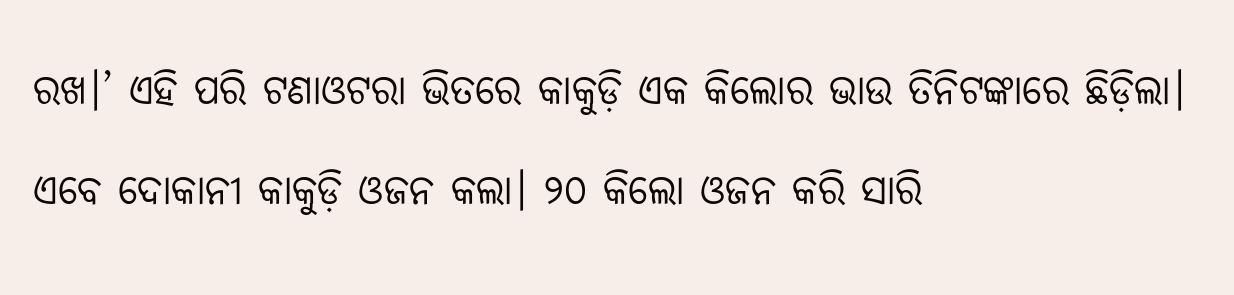ରଖ।’ ଏହି ପରି ଟଣାଓଟରା ଭିତରେ କାକୁଡ଼ି ଏକ କିଲୋର ଭାଉ ତିନିଟଙ୍କାରେ ଛିଡ଼ିଲା।

ଏବେ ଦୋକାନୀ କାକୁଡ଼ି ଓଜନ କଲା। ୨୦ କିଲୋ ଓଜନ କରି ସାରି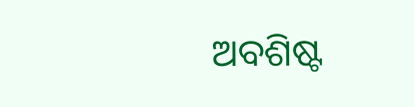ଅବଶିଷ୍ଟ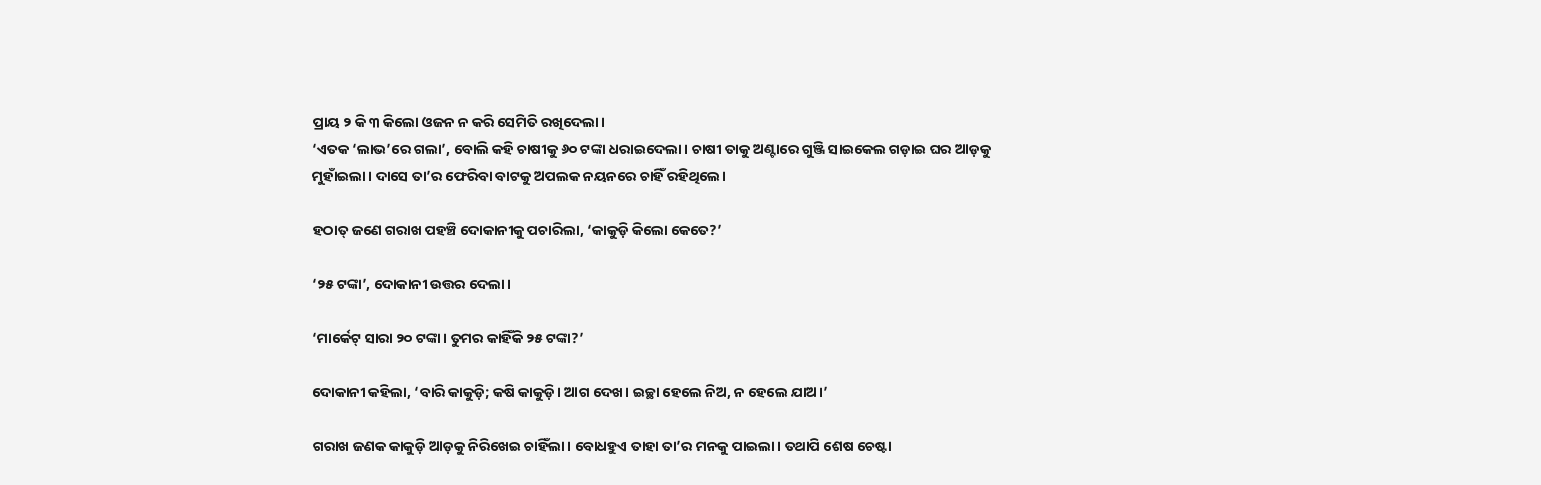ପ୍ରାୟ ୨ କି ୩ କିଲୋ ଓଜନ ନ କରି ସେମିତି ରଖିଦେଲା।
‘ଏତକ ‘ଲାଭ’ରେ ଗଲା’, ବୋଲି କହି ଚାଷୀକୁ ୬୦ ଟଙ୍କା ଧରାଇଦେଲା। ଚାଷୀ ତାକୁ ଅଣ୍ଟାରେ ଗୁଞ୍ଜି ସାଇକେଲ ଗଡ଼ାଇ ଘର ଆଡ଼କୁ ମୁହାଁଇଲା। ଦାସେ ତା’ର ଫେରିବା ବାଟକୁ ଅପଲକ ନୟନରେ ଚାହିଁ ରହିଥିଲେ।

ହଠାତ୍‌ ଜଣେ ଗରାଖ ପହଞ୍ଚି ଦୋକାନୀକୁ ପଚାରିଲା, ‘କାକୁଡ଼ି କିଲୋ କେତେ?’

‘୨୫ ଟଙ୍କା’, ଦୋକାନୀ ଉତ୍ତର ଦେଲା।

‘ମାର୍କେଟ୍‌ ସାରା ୨୦ ଟଙ୍କା। ତୁମର କାହିଁକି ୨୫ ଟଙ୍କା?’

ଦୋକାନୀ କହିଲା, ‘ବାରି କାକୁଡ଼ି; କଷି କାକୁଡ଼ି। ଆଗ ଦେଖ। ଇଚ୍ଛା ହେଲେ ନିଅ, ନ ହେଲେ ଯାଅ।’

ଗରାଖ ଜଣକ କାକୁଡ଼ି ଆଡ଼କୁ ନିରିଖେଇ ଚାହିଁଲା। ବୋଧହୁଏ ତାହା ତା’ର ମନକୁ ପାଇଲା। ତଥାପି ଶେଷ ଚେଷ୍ଟା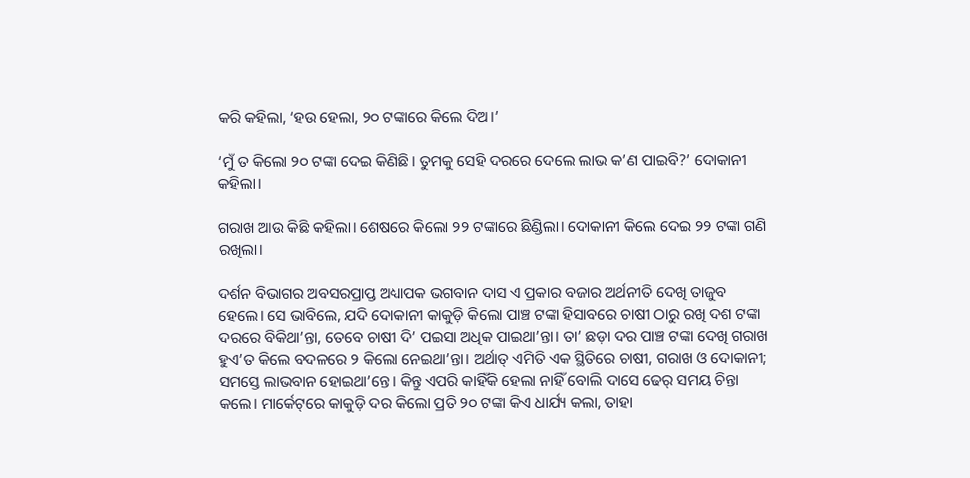କରି କହିଲା, ‘ହଉ ହେଲା, ୨୦ ଟଙ୍କାରେ କିଲେ ଦିଅ।’

‘ମୁଁ ତ କିଲୋ ୨୦ ଟଙ୍କା ଦେଇ କିଣିଛି। ତୁମକୁ ସେହି ଦରରେ ଦେଲେ ଲାଭ କ’ଣ ପାଇବି?’ ଦୋକାନୀ କହିଲା।

ଗରାଖ ଆଉ କିଛି କହିଲା। ଶେଷରେ କିଲୋ ୨୨ ଟଙ୍କାରେ ଛିଣ୍ଡିଲା। ଦୋକାନୀ କିଲେ ଦେଇ ୨୨ ଟଙ୍କା ଗଣି ରଖିଲା।

ଦର୍ଶନ ବିଭାଗର ଅବସରପ୍ରାପ୍ତ ଅଧ୍ୟାପକ ଭଗବାନ ଦାସ ଏ ପ୍ରକାର ବଜାର ଅର୍ଥନୀତି ଦେଖି ତାଜୁବ ହେଲେ। ସେ ଭାବିଲେ, ଯଦି ଦୋକାନୀ କାକୁଡ଼ି କିଲୋ ପାଞ୍ଚ ଟଙ୍କା ହିସାବରେ ଚାଷୀ ଠାରୁ ରଖି ଦଶ ଟଙ୍କା ଦରରେ ବିକିଥା’ନ୍ତା, ତେବେ ଚାଷୀ ଦି’ ପଇସା ଅଧିକ ପାଇଥା’ନ୍ତା। ତା’ ଛଡ଼ା ଦର ପାଞ୍ଚ ଟଙ୍କା ଦେଖି ଗରାଖ ହୁଏ’ତ କିଲେ ବଦଳରେ ୨ କିଲୋ ନେଇଥା’ନ୍ତା। ଅର୍ଥାତ୍‌ ଏମିତି ଏକ ସ୍ଥିତିରେ ଚାଷୀ, ଗରାଖ ଓ ଦୋକାନୀ; ସମସ୍ତେ ଲାଭବାନ ହୋଇଥା’ନ୍ତେ। କିନ୍ତୁ ଏପରି କାହିଁକି ହେଲା ନାହିଁ ବୋଲି ଦାସେ ଢେର୍‌ ସମୟ ଚିନ୍ତା କଲେ। ମାର୍କେଟ୍‌ରେ କାକୁଡ଼ି ଦର କିଲୋ ପ୍ରତି ୨୦ ଟଙ୍କା କିଏ ଧାର୍ଯ୍ୟ କଲା, ତାହା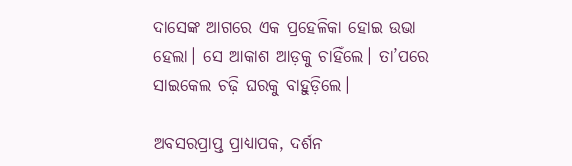ଦାସେଙ୍କ ଆଗରେ ଏକ ପ୍ରହେଳିକା‌ ହୋଇ ଉଭା ହେଲା। ସେ ଆକାଶ ଆଡ଼କୁ ଚାହିଁଲେ। ତା’ପରେ ସାଇକେଲ ଚଢ଼ି ଘରକୁ ବାହୁଡ଼ିଲେ।

ଅବସରପ୍ରାପ୍ତ ପ୍ରାଧ୍ୟାପକ, ଦର୍ଶନ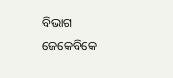ବିଭାଗ
ଜେକେବିକେ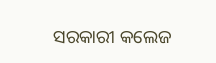ସରକାରୀ କଲେଜ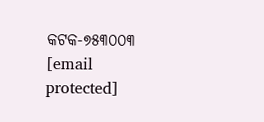କଟକ-୭୫୩୦୦୩
[email protected]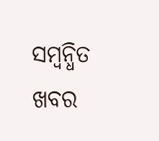ସମ୍ବନ୍ଧିତ ଖବର